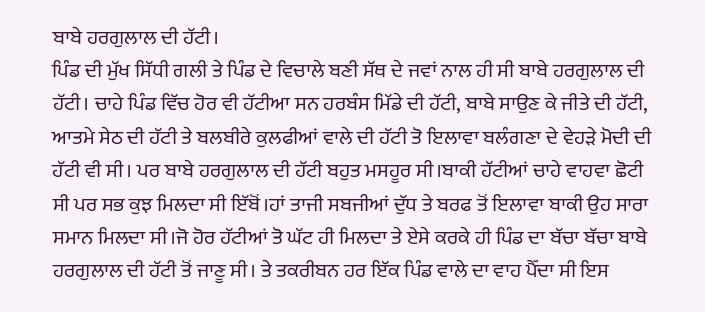ਬਾਬੇ ਹਰਗੁਲਾਲ ਦੀ ਹੱਟੀ।
ਪਿੰਡ ਦੀ ਮੁੱਖ ਸਿੱਧੀ ਗਲੀ ਤੇ ਪਿੰਡ ਦੇ ਵਿਚਾਲੇ ਬਣੀ ਸੱਥ ਦੇ ਜਵਾਂ ਨਾਲ ਹੀ ਸੀ ਬਾਬੇ ਹਰਗੁਲਾਲ ਦੀ ਹੱਟੀ। ਚਾਹੇ ਪਿੰਡ ਵਿੱਚ ਹੋਰ ਵੀ ਹੱਟੀਆ ਸਨ ਹਰਬੰਸ ਮਿੱਡੇ ਦੀ ਹੱਟੀ, ਬਾਬੇ ਸਾਉਣ ਕੇ ਜੀਤੇ ਦੀ ਹੱਟੀ, ਆਤਮੇ ਸੇਠ ਦੀ ਹੱਟੀ ਤੇ ਬਲਬੀਰੇ ਕੁਲਫੀਆਂ ਵਾਲੇ ਦੀ ਹੱਟੀ ਤੋ ਇਲਾਵਾ ਬਲੰਗਣਾ ਦੇ ਵੇਹੜੇ ਮੋਦੀ ਦੀ ਹੱਟੀ ਵੀ ਸੀ। ਪਰ ਬਾਬੇ ਹਰਗੁਲਾਲ ਦੀ ਹੱਟੀ ਬਹੁਤ ਮਸਹੂਰ ਸੀ।ਬਾਕੀ ਹੱਟੀਆਂ ਚਾਹੇ ਵਾਹਵਾ ਛੋਟੀ ਸੀ ਪਰ ਸਭ ਕੁਝ ਮਿਲਦਾ ਸੀ ਇੱਬੋਂ।ਹਾਂ ਤਾਜੀ ਸਬਜੀਆਂ ਦੁੱਧ ਤੇ ਬਰਫ ਤੋਂ ਇਲਾਵਾ ਬਾਕੀ ਉਹ ਸਾਰਾ ਸਮਾਨ ਮਿਲਦਾ ਸੀ।ਜੋ ਹੋਰ ਹੱਟੀਆਂ ਤੋ ਘੱਟ ਹੀ ਮਿਲਦਾ ਤੇ ਏਸੇ ਕਰਕੇ ਹੀ ਪਿੰਡ ਦਾ ਬੱਚਾ ਬੱਚਾ ਬਾਬੇ ਹਰਗੁਲਾਲ ਦੀ ਹੱਟੀ ਤੋਂ ਜਾਣੂ ਸੀ। ਤੇ ਤਕਰੀਬਨ ਹਰ ਇੱਕ ਪਿੰਡ ਵਾਲੇ ਦਾ ਵਾਹ ਪੈੱਦਾ ਸੀ ਇਸ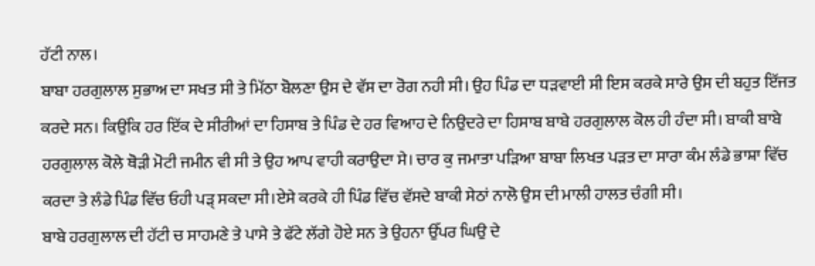ਹੱਟੀ ਨਾਲ।
ਬਾਬਾ ਹਰਗੁਲਾਲ ਸੁਭਾਅ ਦਾ ਸਖਤ ਸੀ ਤੇ ਮਿੱਠਾ ਬੋਲਣਾ ਉਸ ਦੇ ਵੱਸ ਦਾ ਰੋਗ ਨਹੀ ਸੀ। ਉਹ ਪਿੰਡ ਦਾ ਧੜਵਾਈ ਸੀ ਇਸ ਕਰਕੇ ਸਾਰੇ ਉਸ ਦੀ ਬਹੁਤ ਇੱਜਤ ਕਰਦੇ ਸਨ। ਕਿਉਂਕਿ ਹਰ ਇੱਕ ਦੇ ਸੀਰੀਆਂ ਦਾ ਹਿਸਾਬ ਤੇ ਪਿੰਡ ਦੇ ਹਰ ਵਿਆਹ ਦੇ ਨਿਉਦਰੇ ਦਾ ਹਿਸਾਬ ਬਾਬੇ ਹਰਗੁਲਾਲ ਕੋਲ ਹੀ ਹੰਦਾ ਸੀ। ਬਾਕੀ ਬਾਬੇ ਹਰਗੁਲਾਲ ਕੋਲੇ ਥੋੜੀ ਮੋਟੀ ਜਮੀਨ ਵੀ ਸੀ ਤੇ ਉਹ ਆਪ ਵਾਹੀ ਕਰਾਉਦਾ ਸੇ। ਚਾਰ ਕੁ ਜਮਾਤਾ ਪੜਿਆ ਬਾਬਾ ਲਿਖਤ ਪੜਤ ਦਾ ਸਾਰਾ ਕੰਮ ਲੰਡੇ ਭਾਸ਼ਾ ਵਿੱਚ ਕਰਦਾ ਤੇ ਲੰਡੇ ਪਿੰਡ ਵਿੱਚ ਓਹੀ ਪੜ੍ ਸਕਦਾ ਸੀ।ਏਸੇ ਕਰਕੇ ਹੀ ਪਿੰਡ ਵਿੱਚ ਵੱਸਦੇ ਬਾਕੀ ਸੇਠਾਂ ਨਾਲੋ ਉਸ ਦੀ ਮਾਲੀ ਹਾਲਤ ਚੰਗੀ ਸੀ।
ਬਾਬੇ ਹਰਗੁਲਾਲ ਦੀ ਹੱਟੀ ਚ ਸਾਹਮਣੇ ਤੇ ਪਾਸੇ ਤੇ ਫੱਟੇ ਲੱਗੇ ਹੋਏ ਸਨ ਤੇ ਉਹਨਾ ਉੱਪਰ ਘਿਉ ਦੇ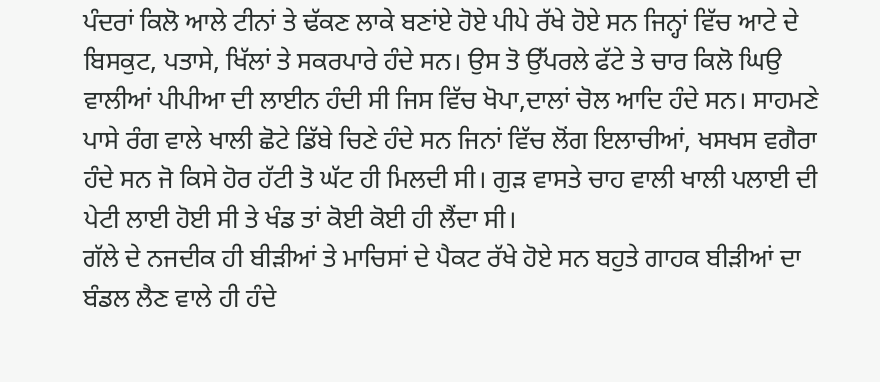ਪੰਦਰਾਂ ਕਿਲੋ ਆਲੇ ਟੀਨਾਂ ਤੇ ਢੱਕਣ ਲਾਕੇ ਬਣਾਂਏ ਹੋਏ ਪੀਪੇ ਰੱਖੇ ਹੋਏ ਸਨ ਜਿਨ੍ਹਾਂ ਵਿੱਚ ਆਟੇ ਦੇ ਬਿਸਕੁਟ, ਪਤਾਸੇ, ਖਿੱਲਾਂ ਤੇ ਸਕਰਪਾਰੇ ਹੰਦੇ ਸਨ। ਉਸ ਤੋ ਉੱਪਰਲੇ ਫੱਟੇ ਤੇ ਚਾਰ ਕਿਲੋ ਘਿਉ ਵਾਲੀਆਂ ਪੀਪੀਆ ਦੀ ਲਾਈਨ ਹੰਦੀ ਸੀ ਜਿਸ ਵਿੱਚ ਖੋਪਾ,ਦਾਲਾਂ ਚੋਲ ਆਦਿ ਹੰਦੇ ਸਨ। ਸਾਹਮਣੇ ਪਾਸੇ ਰੰਗ ਵਾਲੇ ਖਾਲੀ ਛੋਟੇ ਡਿੱਬੇ ਚਿਣੇ ਹੰਦੇ ਸਨ ਜਿਨਾਂ ਵਿੱਚ ਲੋਂਗ ਇਲਾਚੀਆਂ, ਖਸਖਸ ਵਗੈਰਾ ਹੰਦੇ ਸਨ ਜੋ ਕਿਸੇ ਹੋਰ ਹੱਟੀ ਤੋ ਘੱਟ ਹੀ ਮਿਲਦੀ ਸੀ। ਗੁੜ ਵਾਸਤੇ ਚਾਹ ਵਾਲੀ ਖਾਲੀ ਪਲਾਈ ਦੀ ਪੇਟੀ ਲਾਈ ਹੋਈ ਸੀ ਤੇ ਖੰਡ ਤਾਂ ਕੋਈ ਕੋਈ ਹੀ ਲੈਂਦਾ ਸੀ।
ਗੱਲੇ ਦੇ ਨਜਦੀਕ ਹੀ ਬੀੜੀਆਂ ਤੇ ਮਾਚਿਸਾਂ ਦੇ ਪੈਕਟ ਰੱਖੇ ਹੋਏ ਸਨ ਬਹੁਤੇ ਗਾਹਕ ਬੀੜੀਆਂ ਦਾ ਬੰਡਲ ਲੈਣ ਵਾਲੇ ਹੀ ਹੰਦੇ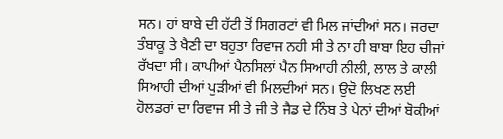ਸਨ। ਹਾਂ ਬਾਬੇ ਦੀ ਹੱਟੀ ਤੋਂ ਸਿਗਰਟਾਂ ਵੀ ਮਿਲ ਜਾਂਦੀਆਂ ਸਨ। ਜਰਦਾ ਤੰਬਾਕੂ ਤੇ ਖੈਣੀ ਦਾ ਬਹੁਤਾ ਰਿਵਾਜ ਨਹੀ ਸੀ ਤੇ ਨਾ ਹੀ ਬਾਬਾ ਇਹ ਚੀਜਾਂ ਰੱਖਦਾ ਸੀ। ਕਾਪੀਆਂ ਪੈਨਸਿਲਾਂ ਪੈਨ ਸਿਆਹੀ ਨੀਲੀ, ਲਾਲ ਤੇ ਕਾਲੀ ਸਿਆਹੀ ਦੀਆਂ ਪੁੜੀਆਂ ਵੀ ਮਿਲਦੀਆਂ ਸਨ। ਉਦੋ ਲਿਖਣ ਲਈ ਹੋਲਡਰਾਂ ਦਾ ਰਿਵਾਜ ਸੀ ਤੇ ਜੀ ਤੇ ਜੈਡ ਦੇ ਨਿੰਬ ਤੇ ਪੇਨਾਂ ਦੀਆਂ ਬੋਕੀਆਂ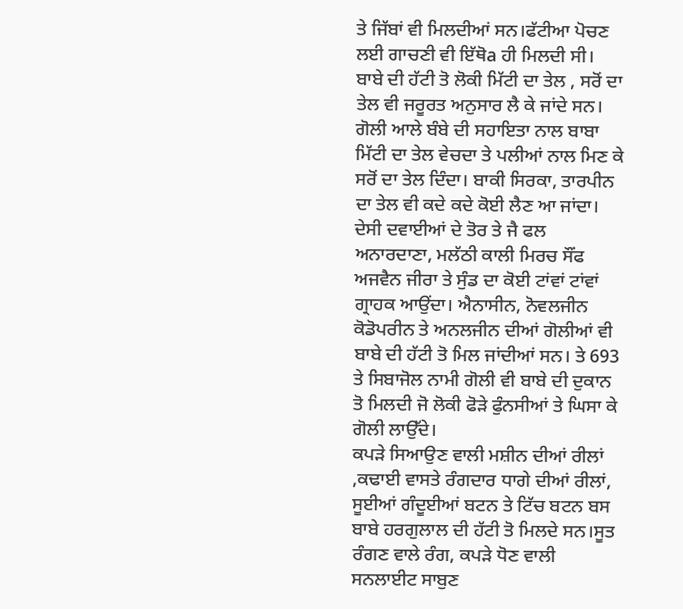ਤੇ ਜਿੱਬਾਂ ਵੀ ਮਿਲਦੀਆਂ ਸਨ।ਫੱਟੀਆ ਪੋਚਣ ਲਈ ਗਾਚਣੀ ਵੀ ਇੱਥੋa ਹੀ ਮਿਲਦੀ ਸੀ।
ਬਾਬੇ ਦੀ ਹੱਟੀ ਤੋ ਲੋਕੀ ਮਿੱਟੀ ਦਾ ਤੇਲ , ਸਰੋਂ ਦਾ ਤੇਲ ਵੀ ਜਰੂਰਤ ਅਨੁਸਾਰ ਲੈ ਕੇ ਜਾਂਦੇ ਸਨ। ਗੋਲੀ ਆਲੇ ਬੰਬੇ ਦੀ ਸਹਾਇਤਾ ਨਾਲ ਬਾਬਾ ਮਿੱਟੀ ਦਾ ਤੇਲ ਵੇਚਦਾ ਤੇ ਪਲੀਆਂ ਨਾਲ ਮਿਣ ਕੇ ਸਰੋਂ ਦਾ ਤੇਲ ਦਿੰਦਾ। ਬਾਕੀ ਸਿਰਕਾ, ਤਾਰਪੀਨ ਦਾ ਤੇਲ ਵੀ ਕਦੇ ਕਦੇ ਕੋਈ ਲੈਣ ਆ ਜਾਂਦਾ। ਦੇਸੀ ਦਵਾਈਆਂ ਦੇ ਤੋਰ ਤੇ ਜੈ ਫਲ ਅਨਾਰਦਾਣਾ, ਮਲੱਠੀ ਕਾਲੀ ਮਿਰਚ ਸੌਂਫ ਅਜਵੈਨ ਜੀਰਾ ਤੇ ਸੁੰਡ ਦਾ ਕੋਈ ਟਾਂਵਾਂ ਟਾਂਵਾਂ ਗ੍ਰਾਹਕ ਆਉਂਦਾ। ਐਨਾਸੀਨ, ਨੋਵਲਜੀਨ ਕੋਡੋਪਰੀਨ ਤੇ ਅਨਲਜੀਨ ਦੀਆਂ ਗੋਲੀਆਂ ਵੀ ਬਾਬੇ ਦੀ ਹੱਟੀ ਤੋ ਮਿਲ ਜਾਂਦੀਆਂ ਸਨ। ਤੇ 693 ਤੇ ਸਿਬਾਜੋਲ ਨਾਮੀ ਗੋਲੀ ਵੀ ਬਾਬੇ ਦੀ ਦੁਕਾਨ ਤੋ ਮਿਲਦੀ ਜੋ ਲੋਕੀ ਫੋੜੇ ਫੁੰਨਸੀਆਂ ਤੇ ਘਿਸਾ ਕੇ ਗੋਲੀ ਲਾਉੱਦੇ।
ਕਪੜੇ ਸਿਆਉਣ ਵਾਲੀ ਮਸ਼ੀਨ ਦੀਆਂ ਰੀਲਾਂ ,ਕਢਾਈ ਵਾਸਤੇ ਰੰਗਦਾਰ ਧਾਗੇ ਦੀਆਂ ਰੀਲਾਂ, ਸੂਈਆਂ ਗੰਦੂਈਆਂ ਬਟਨ ਤੇ ਟਿੱਚ ਬਟਨ ਬਸ ਬਾਬੇ ਹਰਗੁਲਾਲ ਦੀ ਹੱਟੀ ਤੋ ਮਿਲਦੇ ਸਨ।ਸੂਤ ਰੰਗਣ ਵਾਲੇ ਰੰਗ, ਕਪੜੇ ਧੋਣ ਵਾਲੀ ਸਨਲਾਈਟ ਸਾਬੁਣ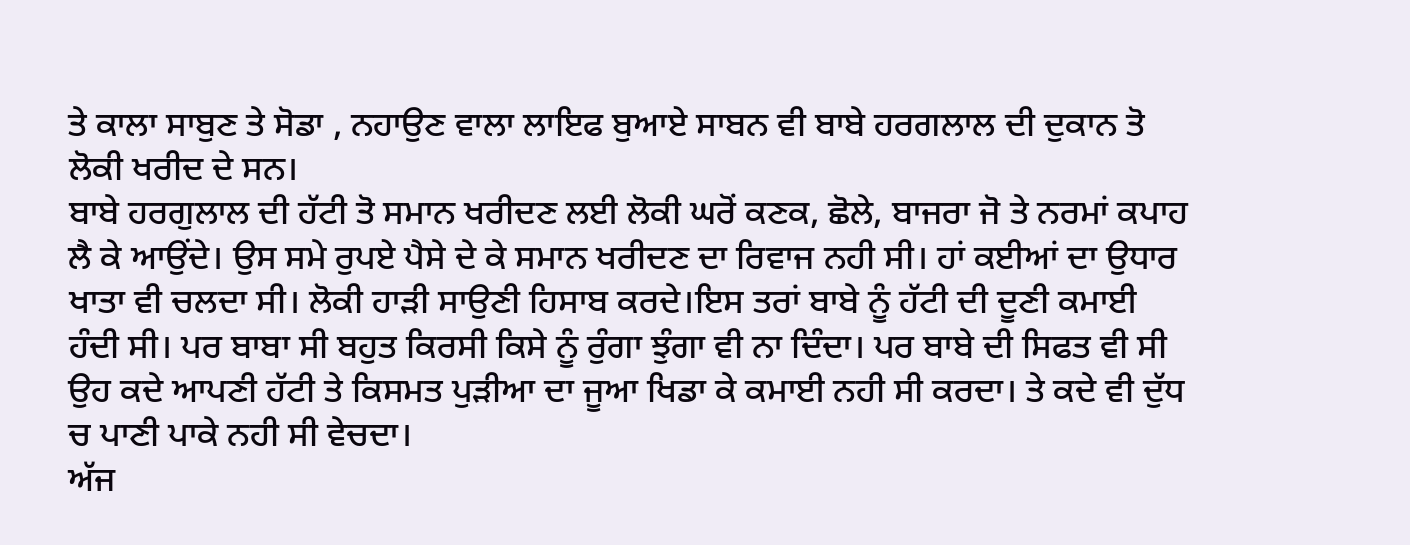ਤੇ ਕਾਲਾ ਸਾਬੁਣ ਤੇ ਸੋਡਾ , ਨਹਾਉਣ ਵਾਲਾ ਲਾਇਫ ਬੁਆਏ ਸਾਬਨ ਵੀ ਬਾਬੇ ਹਰਗਲਾਲ ਦੀ ਦੁਕਾਨ ਤੋ ਲੋਕੀ ਖਰੀਦ ਦੇ ਸਨ।
ਬਾਬੇ ਹਰਗੁਲਾਲ ਦੀ ਹੱਟੀ ਤੋ ਸਮਾਨ ਖਰੀਦਣ ਲਈ ਲੋਕੀ ਘਰੋਂ ਕਣਕ, ਛੋਲੇ, ਬਾਜਰਾ ਜੋ ਤੇ ਨਰਮਾਂ ਕਪਾਹ ਲੈ ਕੇ ਆਉਂਦੇ। ਉਸ ਸਮੇ ਰੁਪਏ ਪੈਸੇ ਦੇ ਕੇ ਸਮਾਨ ਖਰੀਦਣ ਦਾ ਰਿਵਾਜ ਨਹੀ ਸੀ। ਹਾਂ ਕਈਆਂ ਦਾ ਉਧਾਰ ਖਾਤਾ ਵੀ ਚਲਦਾ ਸੀ। ਲੋਕੀ ਹਾੜੀ ਸਾਉਣੀ ਹਿਸਾਬ ਕਰਦੇ।ਇਸ ਤਰਾਂ ਬਾਬੇ ਨੂੰ ਹੱਟੀ ਦੀ ਦੂਣੀ ਕਮਾਈ ਹੰਦੀ ਸੀ। ਪਰ ਬਾਬਾ ਸੀ ਬਹੁਤ ਕਿਰਸੀ ਕਿਸੇ ਨੂੰ ਰੁੰਗਾ ਝੁੰਗਾ ਵੀ ਨਾ ਦਿੰਦਾ। ਪਰ ਬਾਬੇ ਦੀ ਸਿਫਤ ਵੀ ਸੀ ਉਹ ਕਦੇ ਆਪਣੀ ਹੱਟੀ ਤੇ ਕਿਸਮਤ ਪੁੜੀਆ ਦਾ ਜੂਆ ਖਿਡਾ ਕੇ ਕਮਾਈ ਨਹੀ ਸੀ ਕਰਦਾ। ਤੇ ਕਦੇ ਵੀ ਦੁੱਧ ਚ ਪਾਣੀ ਪਾਕੇ ਨਹੀ ਸੀ ਵੇਚਦਾ।
ਅੱਜ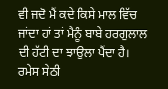ਵੀ ਜਦੋ ਮੈਂ ਕਦੇ ਕਿਸੇ ਮਾਲ ਵਿੱਚ ਜਾਂਦਾ ਹਾਂ ਤਾਂ ਮੈਨੂੰ ਬਾਬੇ ਹਰਗੁਲਾਲ ਦੀ ਹੱਟੀ ਦਾ ਝਾਉਲਾ ਪੈਂਦਾ ਹੈ।
ਰਮੇਸ ਸੇਠੀ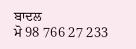ਬਾਦਲ
ਮੋ 98 766 27 233